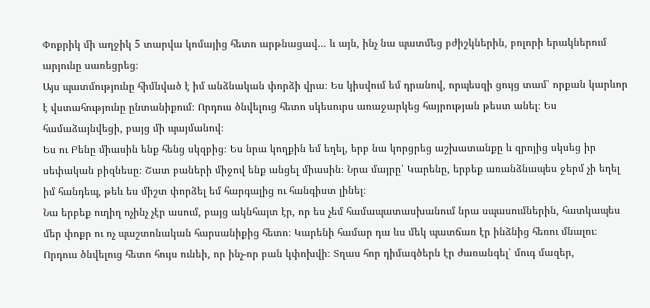Փոքրիկ մի աղջիկ 5 տարվա կոմայից հետո արթնացավ… և այն, ինչ նա պատմեց բժիշկներին, բոլորի երակներում արյունը սառեցրեց։
Այս պատմությունը հիմնված է իմ անձնական փորձի վրա։ Ես կիսվում եմ դրանով, որպեսզի ցույց տամ՝ որքան կարևոր է վստահությունը ընտանիքում։ Որդուս ծնվելուց հետո սկեսուրս առաջարկեց հայրության թեստ անել։ Ես համաձայնվեցի, բայց մի պայմանով։
Ես ու Բենը միասին ենք հենց սկզբից։ Ես նրա կողքին եմ եղել, երբ նա կորցրեց աշխատանքը և զրոյից սկսեց իր սեփական բիզնեսը։ Շատ բաների միջով ենք անցել միասին։ Նրա մայրը՝ Կարենը, երբեք առանձնապես ջերմ չի եղել իմ հանդեպ, թեև ես միշտ փորձել եմ հարգալից ու հանգիստ լինել։
Նա երբեք ուղիղ ոչինչ չէր ասում, բայց ակնհայտ էր, որ ես չեմ համապատասխանում նրա սպասումներին, հատկապես մեր փոքր ու ոչ պաշտոնական հարսանիքից հետո։ Կարենի համար դա ևս մեկ պատճառ էր ինձնից հեռու մնալու։
Որդուս ծնվելուց հետո հույս ունեի, որ ինչ-որ բան կփոխվի։ Տղաս հոր դիմագծերն էր ժառանգել՝ մուգ մազեր,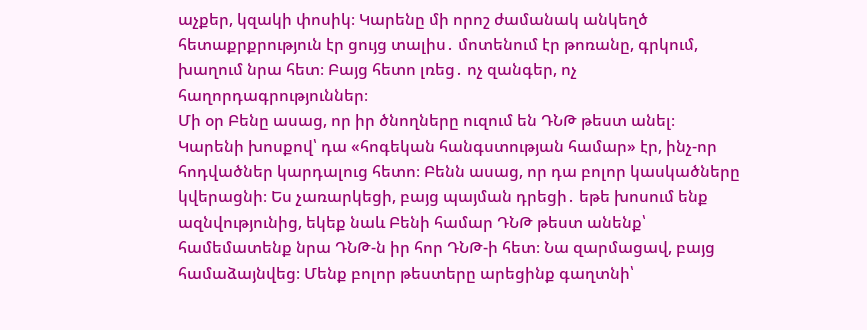աչքեր, կզակի փոսիկ։ Կարենը մի որոշ ժամանակ անկեղծ հետաքրքրություն էր ցույց տալիս․ մոտենում էր թոռանը, գրկում, խաղում նրա հետ։ Բայց հետո լռեց․ ոչ զանգեր, ոչ հաղորդագրություններ։
Մի օր Բենը ասաց, որ իր ծնողները ուզում են ԴՆԹ թեստ անել։ Կարենի խոսքով՝ դա «հոգեկան հանգստության համար» էր, ինչ-որ հոդվածներ կարդալուց հետո։ Բենն ասաց, որ դա բոլոր կասկածները կվերացնի։ Ես չառարկեցի, բայց պայման դրեցի․ եթե խոսում ենք ազնվությունից, եկեք նաև Բենի համար ԴՆԹ թեստ անենք՝ համեմատենք նրա ԴՆԹ-ն իր հոր ԴՆԹ-ի հետ։ Նա զարմացավ, բայց համաձայնվեց։ Մենք բոլոր թեստերը արեցինք գաղտնի՝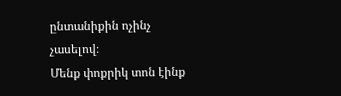ընտանիքին ոչինչ չասելով։
Մենք փոքրիկ տոն էինք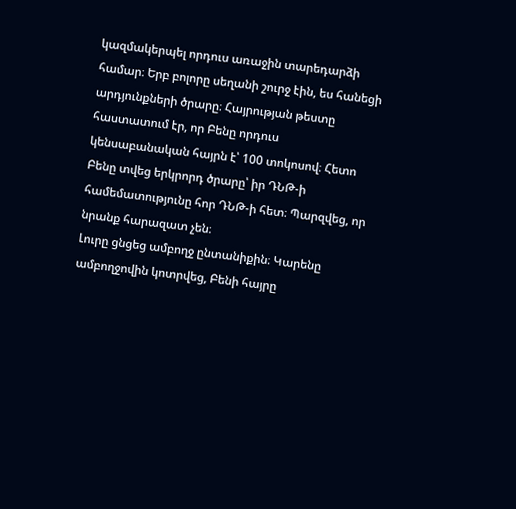կազմակերպել որդուս առաջին տարեդարձի համար։ Երբ բոլորը սեղանի շուրջ էին, ես հանեցի արդյունքների ծրարը։ Հայրության թեստը հաստատում էր, որ Բենը որդուս կենսաբանական հայրն է՝ 100 տոկոսով։ Հետո Բենը տվեց երկրորդ ծրարը՝ իր ԴՆԹ-ի համեմատությունը հոր ԴՆԹ-ի հետ։ Պարզվեց, որ նրանք հարազատ չեն։
Լուրը ցնցեց ամբողջ ընտանիքին։ Կարենը ամբողջովին կոտրվեց, Բենի հայրը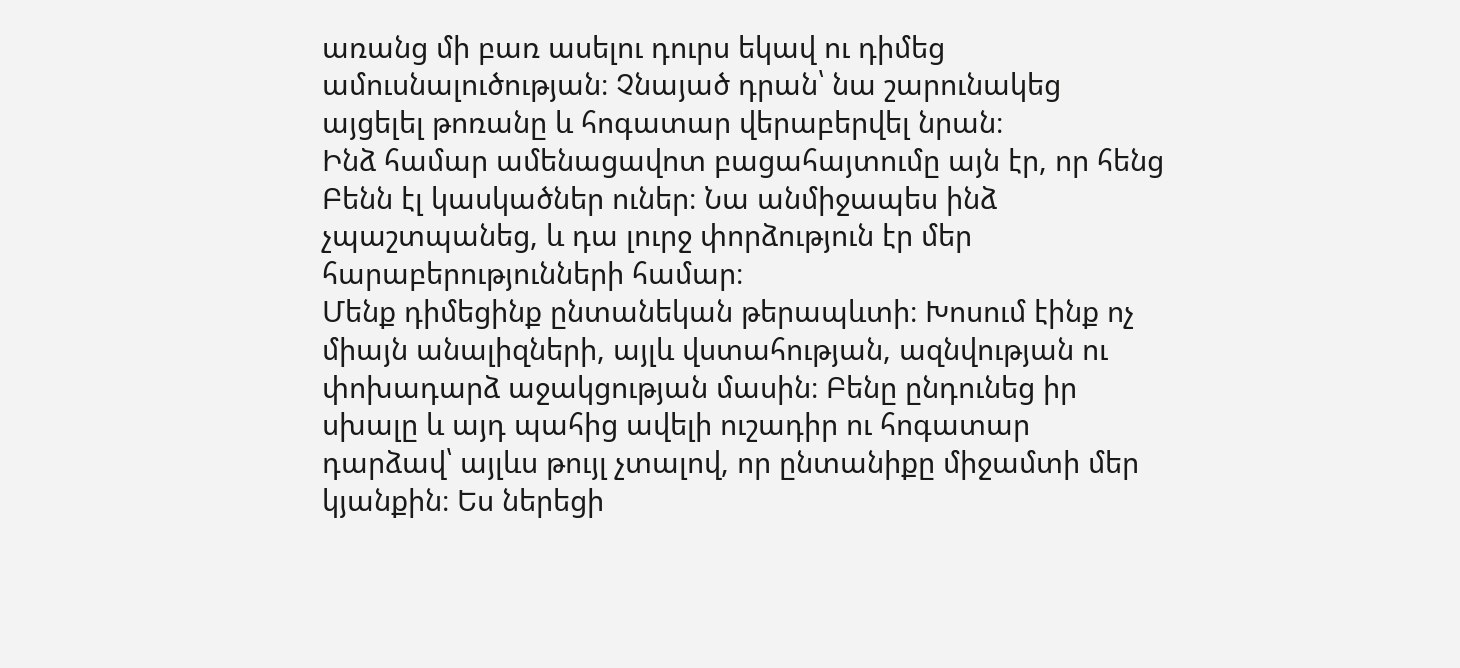առանց մի բառ ասելու դուրս եկավ ու դիմեց ամուսնալուծության։ Չնայած դրան՝ նա շարունակեց այցելել թոռանը և հոգատար վերաբերվել նրան։
Ինձ համար ամենացավոտ բացահայտումը այն էր, որ հենց Բենն էլ կասկածներ ուներ։ Նա անմիջապես ինձ չպաշտպանեց, և դա լուրջ փորձություն էր մեր հարաբերությունների համար։
Մենք դիմեցինք ընտանեկան թերապևտի։ Խոսում էինք ոչ միայն անալիզների, այլև վստահության, ազնվության ու փոխադարձ աջակցության մասին։ Բենը ընդունեց իր սխալը և այդ պահից ավելի ուշադիր ու հոգատար դարձավ՝ այլևս թույլ չտալով, որ ընտանիքը միջամտի մեր կյանքին։ Ես ներեցի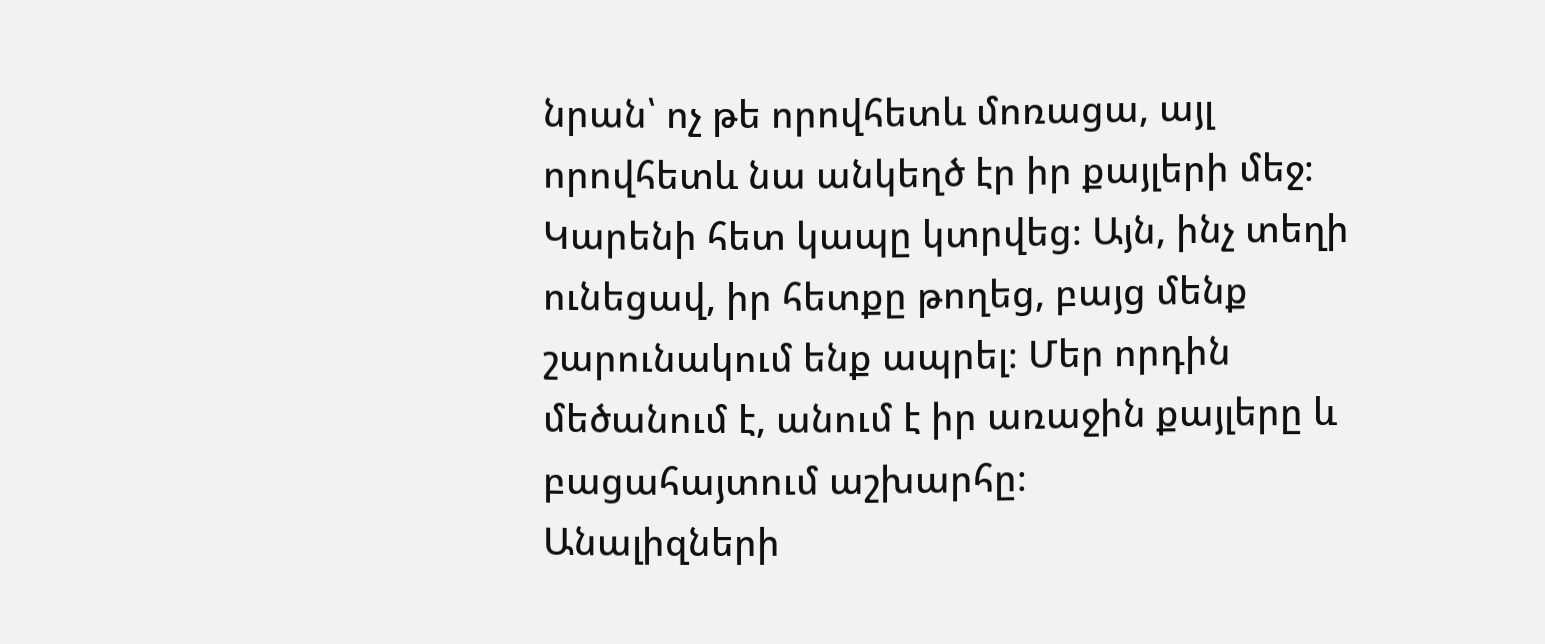նրան՝ ոչ թե որովհետև մոռացա, այլ որովհետև նա անկեղծ էր իր քայլերի մեջ։
Կարենի հետ կապը կտրվեց։ Այն, ինչ տեղի ունեցավ, իր հետքը թողեց, բայց մենք շարունակում ենք ապրել։ Մեր որդին մեծանում է, անում է իր առաջին քայլերը և բացահայտում աշխարհը։
Անալիզների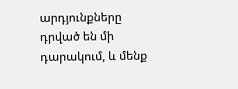արդյունքները դրված են մի դարակում, և մենք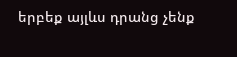երբեք այլևս դրանց չենք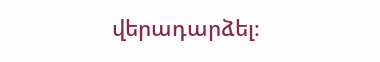վերադարձել։